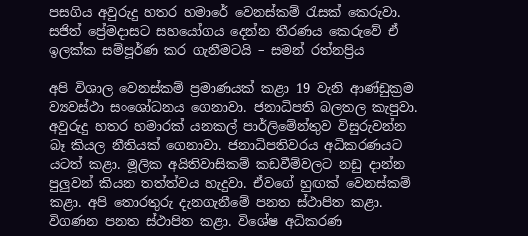පසගිය අවුරුදු හතර හමාරේ වෙනස්කම් රැසක් කෙරුවා. සජිත් ප්‍රේමදාසට සහයෝගය දෙන්න තීරණය කෙරුවේ ඒ ඉලක්ක සම්පූර්ණ කර ගැනීමටයි – සමන් රත්නප්‍රිය

අපි විශාල වෙනස්කම් ප්‍රමාණයක් කළා 19 වැනි ආණ්ඩුක්‍රම ව්‍යවස්ථා සංශෝධනය ගෙනාවා. ජනාධිපති බලතල කැපුවා. අවුරුදු හතර හමාරක් යනකල් පාර්ලිමේන්තුව විසුරුවන්න බෑ කියල නීතියක් ගෙනාවා. ජනාධිපතිවරය අධිකරණයට යටත් කළා. මූලික අයිතිවාසිකම් කඩවීම්වලට නඩු දාන්න පුලුවන් කියන තත්ත්වය හැදුවා. ඒවගේ හුඟක් වෙනස්කම් කළා. අපි තොරතුරු දැනගැනීමේ පනත ස්ථාපිත කළා. විගණන පනත ස්ථාපිත කළා. විශේෂ අධිකරණ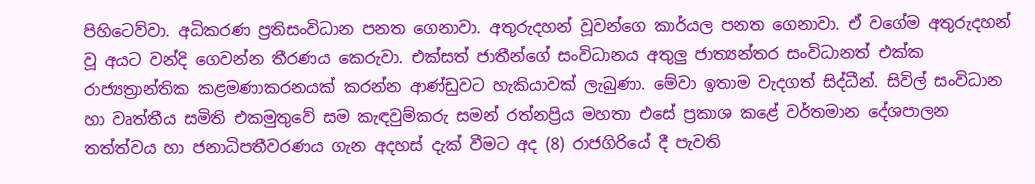පිහිටෙව්වා. අධිකරණ ප්‍රතිසංවිධාන පනත ගෙනාවා. අතුරුදහන් වූවන්ගෙ කාර්යල පනත ගෙනාවා. ඒ වගේම අතුරුදහන් වූ අයට වන්දි ගෙවන්න තීරණය කෙරුවා. එක්සත් ජාතීන්ගේ සංවිධානය අතුලු ජාත්‍යන්තර සංවිධානත් එක්ක රාජ්‍යත්‍රාන්තික කළමණාකරනයක් කරන්න ආණ්ඩුවට හැකියාවක් ලැබුණා. මේවා ඉතාම වැදගත් සිද්ධීන්. සිවිල් සංවිධාන හා වෘත්තීය සමිති එකමුතුවේ සම කැඳවුම්කරු සමන් රත්නප්‍රිය මහතා එසේ ප්‍රකාශ කළේ වර්තමාන දේශපාලන තත්ත්වය හා ජනාධිපතීවරණය ගැන අදහස් දැක් වීමට අද (8) රාජගිරියේ දී පැවති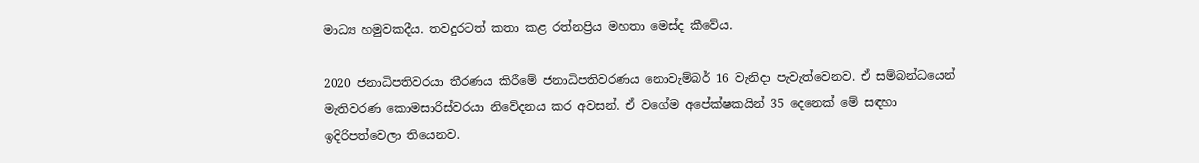මාධ්‍ය හමුවකදීය. තවදුරටත් කතා කළ රත්නප්‍රිය මහතා මෙස්ද කීවේය.

2020 ජනාධිපතිවරයා තීරණය කිරීමේ ජනාධිපතිවරණය නොවැම්බර් 16 වැනිදා පැවැත්වෙනව. ඒ සම්බන්ධයෙන් මැතිවරණ කොමසාරිස්වරයා නිවේදනය කර අවසන්. ඒ වගේම අපේක්ෂකයින් 35 දෙනෙක් මේ සඳහා ඉදිරිපත්වෙලා තියෙනව.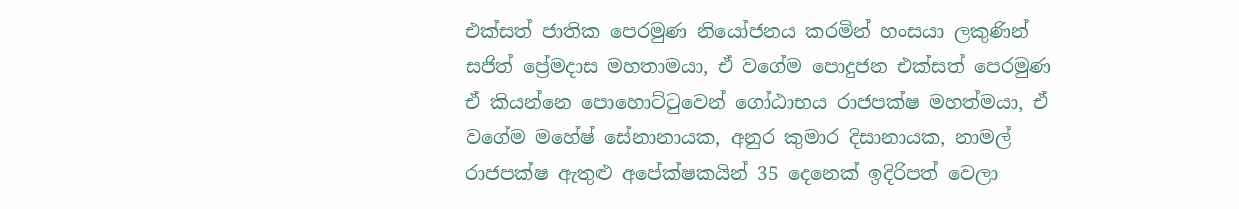එක්සත් ජාතික පෙරමුණ නියෝජනය කරමින් හංසයා ලකුණින් සජිත් ප්‍රේමදාස මහතාමයා, ඒ වගේම පොදුජන එක්සත් පෙරමුණ ඒ කියන්නෙ පොහොට්ටුවෙන් ගෝඨාභය රාජපක්ෂ මහත්මයා, ඒ වගේම මහේෂ් සේනානායක, අනුර කුමාර දිසානායක, නාමල් රාජපක්ෂ ඇතුළු අපේක්ෂකයින් 35 දෙනෙක් ඉදිරිපත් වෙලා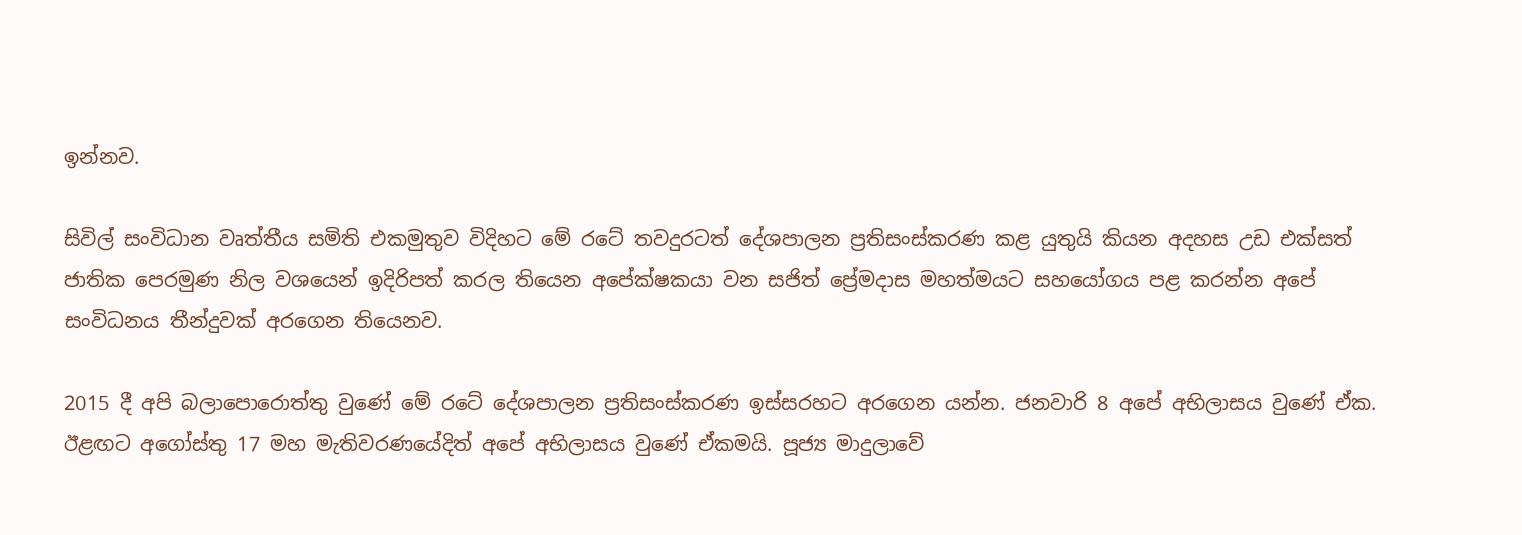ඉන්නව.

සිවිල් සංවිධාන වෘත්තීය සමිති එකමුතුව විදිහට මේ රටේ තවදුරටත් දේශපාලන ප්‍රතිසංස්කරණ කළ යුතුයි කියන අදහස උඩ එක්සත් ජාතික පෙරමුණ නිල වශයෙන් ඉදිරිපත් කරල තියෙන අපේක්ෂකයා වන සජිත් ප්‍රේමදාස මහත්මයට සහයෝගය පළ කරන්න අපේ සංවිධනය තීන්දුවක් අරගෙන තියෙනව.

2015 දී අපි බලාපොරොත්තු වුණේ මේ රටේ දේශපාලන ප්‍රතිසංස්කරණ ඉස්සරහට අරගෙන යන්න. ජනවාරි 8 අපේ අභිලාසය වුණේ ඒක. ඊළඟට අගෝස්තු 17 මහ මැතිවරණයේදිත් අපේ අභිලාසය වුණේ ඒකමයි. පූජ්‍ය මාදුලාවේ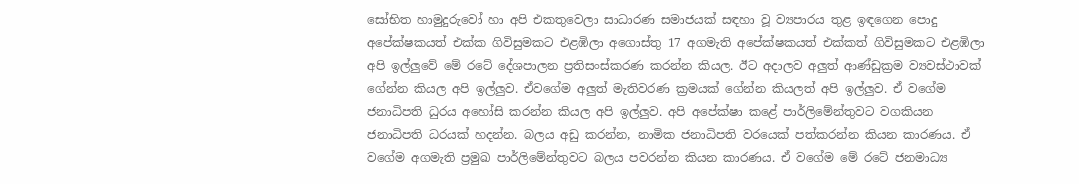සෝභිත හාමුදුරුවෝ හා අපි එකතුවෙලා සාධාරණ සමාජයක් සඳහා වූ ව්‍යපාරය තුළ ඉඳගෙන පොදු අපේක්ෂකයත් එක්ක ගිවිසුමකට එළඹිලා අගොස්තු 17 අගමැති අපේක්ෂකයත් එක්කත් ගිවිසුමකට එළඹිලා  අපි ඉල්ලුවේ ‌මේ රටේ දේශපාලන ප්‍රතිසංස්කරණ කරන්න කියල. ඊට අදාලව අලුත් ආණ්ඩුක්‍රම ව්‍යවස්ථාවක් ගේන්න කියල අපි ඉල්ලුව. ඒවගේම අලුත් මැතිවරණ ක්‍රමයක් ගේන්න කියලත් අපි ඉල්ලුව. ඒ වගේම ජනාධිපති ධුරය අහෝසි කරන්න කියල අපි ඉල්ලුව. අපි අපේක්ෂා කළේ පාර්ලිමේන්තුවට වගකියන ජනාධිපති ධරයක් හදන්න. බලය අඩු කරන්න, නාමික ජනාධිපති වරයෙක් පත්කරන්න කියන කාරණය. ඒ වගේම අගමැති ප්‍රමුඛ පාර්ලිමේන්තුවට බලය පවරන්න කියන කාරණය. ඒ වගේම මේ රටේ ජනමාධ්‍ය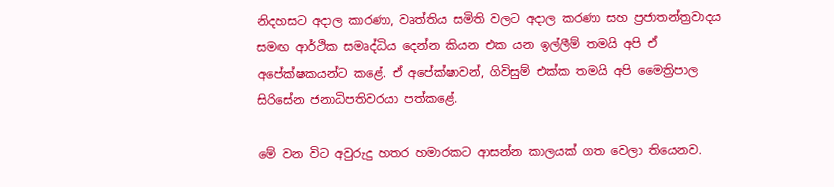නිදහසට අදාල කාරණා, වෘත්තිය සමිති වලට අදාල කරණා සහ ප්‍රජාතන්ත්‍රවාදය සමඟ ආර්ථික සමෘද්ධිය දෙන්න කියන එක යන ඉල්ලීම් තමයි අපි ඒ අපේක්ෂකයන්ට කළේ. ඒ අපේක්ෂාවන්, ගිවිසුම් එක්ක තමයි අපි මෛත්‍රිපාල සිරිසේන ජනාධිපතිවරයා පත්කළේ.

මේ වන විට අවුරුදු හතර හමාරකට ආසන්න කාලයක් ගත වෙලා තියෙනව.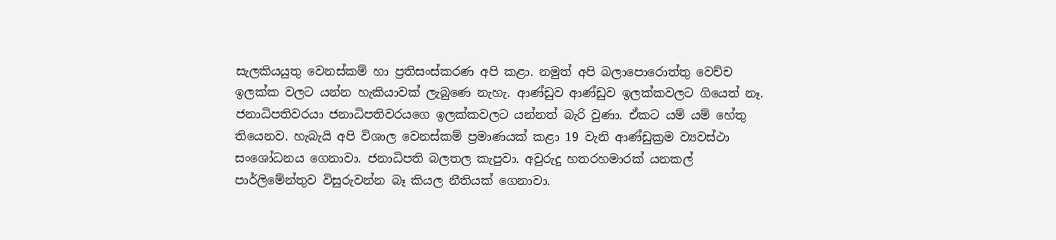සැලකියයුතු වෙනස්කම් හා ප්‍රතිසංස්කරණ අපි කළා. නමුත් අපි බලාපොරොත්තු වෙච්ච ඉලක්ක වලට යන්න හැකියාවක් ලැබුණෙ නැහැ. ආණ්ඩුව ආණ්ඩුව ඉලක්කවලට ගියෙත් නෑ. ජනාධිපතිවරයා ජනාධිපතිවරයගෙ ඉලක්කවලට යන්නත් බැරි වුණා. ඒකට යම් යම් හේතු තියෙනව. හැබැයි අපි විශාල වෙනස්කම් ප්‍රමාණයක් කළා 19 වැනි ආණ්ඩුක්‍රම ව්‍යවස්ථා සංශෝධනය ගෙනාවා. ජනාධිපති බලතල කැපුවා. අවුරුදු හතරහමාරක් යනකල් පාර්ලිමේන්තුව විසුරුවන්න බෑ කියල නීතියක් ගෙනාවා.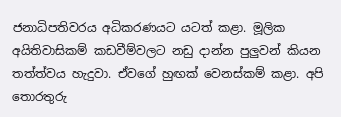ජනාධිපතිවරය අධිකරණයට යටත් කළා. මූලික අයිතිවාසිකම් කඩවීම්වලට නඩු දාන්න පුලුවන් කියන තත්ත්වය හැදුවා. ඒවගේ හුඟක් වෙනස්කම් කළා. අපි තොරතුරු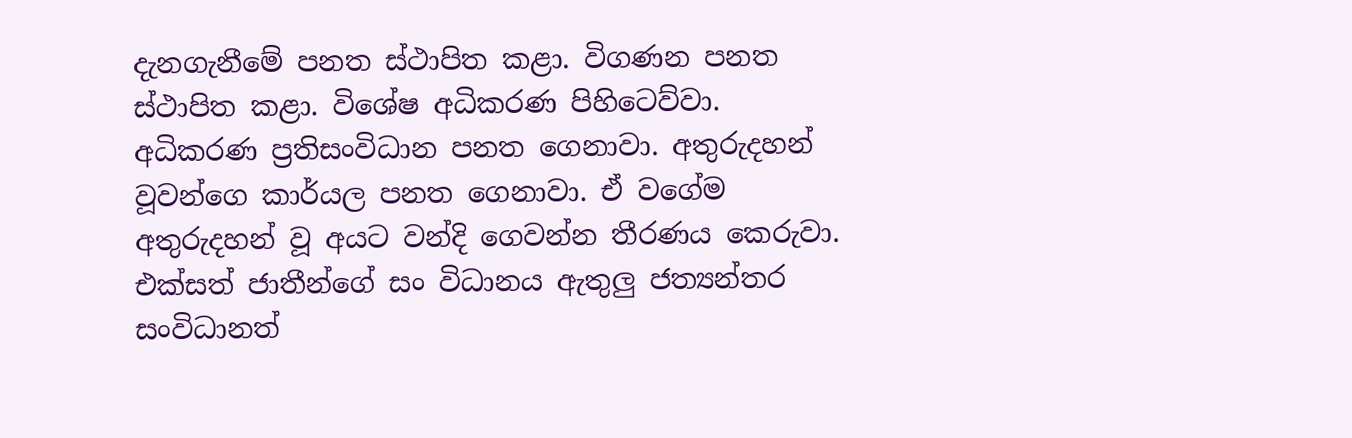දැනගැනීමේ පනත ස්ථාපිත කළා. විගණන පනත ස්ථාපිත කළා. විශේෂ අධිකරණ පිහිටෙව්වා. අධිකරණ ප්‍රතිසංවිධාන පනත ගෙනාවා. අතුරුදහන් වූවන්ගෙ කාර්යල පනත ගෙනාවා. ඒ වගේම අතුරුදහන් වූ අයට වන්දි ගෙවන්න තීරණය කෙරුවා. එක්සත් ජාතීන්ගේ සං විධානය ඇතුලු ජත්‍යන්තර සංවිධානත්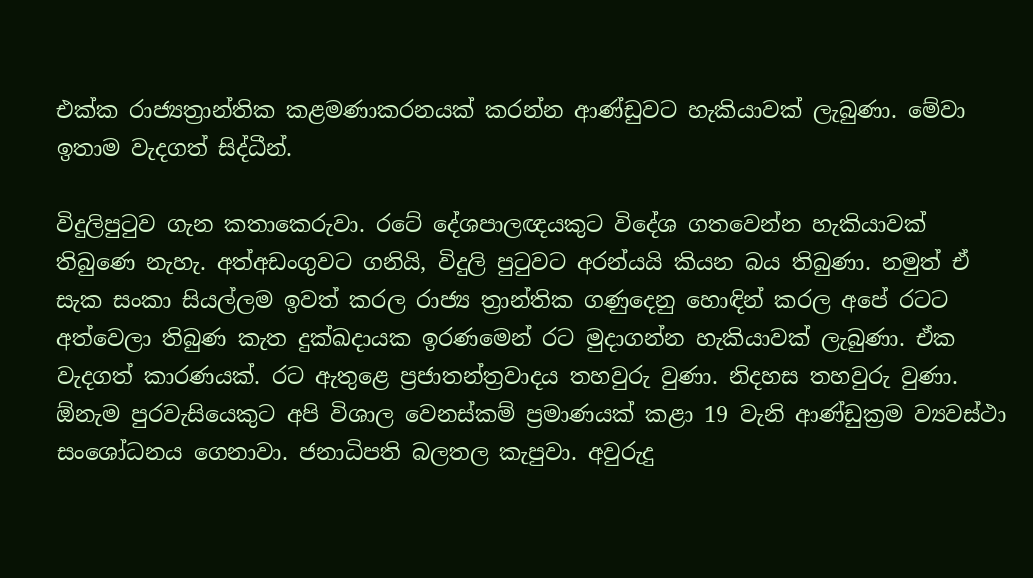එක්ක රාජ්‍යත්‍රාන්තික කළමණාකරනයක් කරන්න ආණ්ඩුවට හැකියාවක් ලැබුණා. මේවා ඉතාම වැදගත් සිද්ධීන්.

විදුලිපුටුව ගැන කතාකෙරුවා. රටේ දේශපාලඥයකුට විදේශ ගතවෙන්න හැකියාවක් තිබුණෙ නැහැ. අත්අඩංගුවට ගනියි, විදුලි පුටුවට අරන්යයි කියන බය තිබුණා. නමුත් ඒ සැක සංකා සියල්ලම ඉවත් කරල රාජ්‍ය ත්‍රාන්තික ගණුදෙනු හොඳින් කරල අපේ රටට අත්වෙලා තිබුණ කැත දුක්ඛදායක ඉරණමෙන් රට මුදාගන්න හැකියාවක් ලැබුණා. ඒක වැදගත් කාරණයක්. රට ඇතුළෙ ප්‍රජාතන්ත්‍රවාදය තහවුරු වුණා. නිදහස තහවුරු වුණා. ඕනැම පුරවැසියෙකුට අපි විශාල වෙනස්කම් ප්‍රමාණයක් කළා 19 වැනි ආණ්ඩුක්‍රම ව්‍යවස්ථා සංශෝධනය ගෙනාවා. ජනාධිපති බලතල කැපුවා. අවුරුදු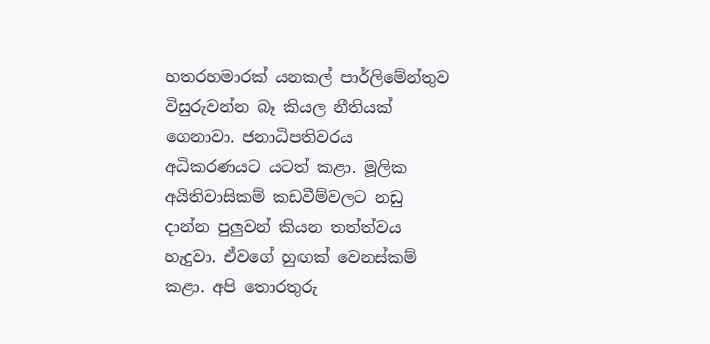හතරහමාරක් යනකල් පාර්ලිමේන්තුව විසුරුවන්න බෑ කියල නීතියක් ගෙනාවා. ජනාධිපතිවරය අධිකරණයට යටත් කළා. මූලික අයිතිවාසිකම් කඩවීම්වලට නඩු දාන්න පුලුවන් කියන තත්ත්වය හැදුවා. ඒවගේ හුඟක් වෙනස්කම් කළා. අපි තොරතුරු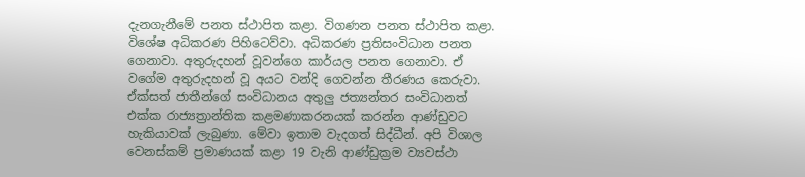දැනගැනීමේ පනත ස්ථාපිත කළා. විගණන පනත ස්ථාපිත කළා. විශේෂ අධිකරණ පිහිටෙව්වා. අධිකරණ ප්‍රතිසංවිධාන පනත ගෙනාවා. අතුරුදහන් වූවන්ගෙ කාර්යල පනත ගෙනාවා. ඒ වගේම අතුරුදහන් වූ අයට වන්දි ගෙවන්න තීරණය කෙරුවා. ඒක්සත් ජාතීන්ගේ සංවිධානය අතුලු ජත්‍යන්තර සංවිධානත් එක්ක රාජ්‍යත්‍රාන්තික කළමණාකරනයක් කරන්න ආණ්ඩුවට හැකියාවක් ලැබුණා. මේවා ඉතාම වැදගත් සිද්ධීන්. අපි විශාල වෙනස්කම් ප්‍රමාණයක් කළා 19 වැනි ආණ්ඩුක්‍රම ව්‍යවස්ථා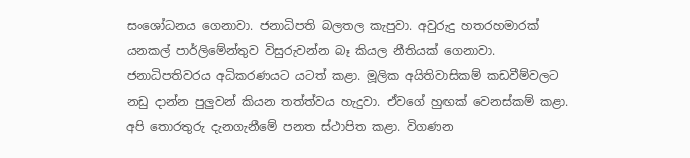සංශෝධනය ගෙනාවා. ජනාධිපති බලතල කැපුවා. අවුරුදු හතරහමාරක් යනකල් පාර්ලිමේන්තුව විසුරුවන්න බෑ කියල නීතියක් ගෙනාවා. ජනාධිපතිවරය අධිකරණයට යටත් කළා. මූලික අයිතිවාසිකම් කඩවීම්වලට නඩු දාන්න පුලුවන් කියන තත්ත්වය හැදුවා. ඒවගේ හුඟක් වෙනස්කම් කළා. අපි තොරතුරු දැනගැනීමේ පනත ස්ථාපිත කළා. විගණන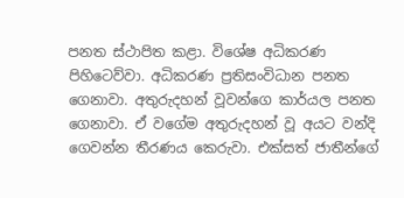පනත ස්ථාපිත කළා. විශේෂ අධිකරණ පිහිටෙව්වා. අධිකරණ ප්‍රතිසංවිධාන පනත ගෙනාවා. අතුරුදහන් වූවන්ගෙ කාර්යල පනත ගෙනාවා. ඒ වගේම අතුරුදහන් වූ අයට වන්දි ගෙවන්න තීරණය කෙරුවා. එක්සත් ජාතීන්ගේ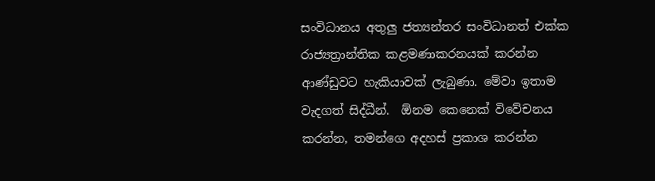සංවිධානය අතුලු ජත්‍යන්තර සංවිධානත් එක්ක රාජ්‍යත්‍රාන්තික කළමණාකරනයක් කරන්න ආණ්ඩුවට හැකියාවක් ලැබුණා. මේවා ඉතාම වැදගත් සිද්ධීන්.  ඕනම කෙනෙක් විවේචනය කරන්න, තමන්ගෙ අදහස් ප්‍රකාශ කරන්න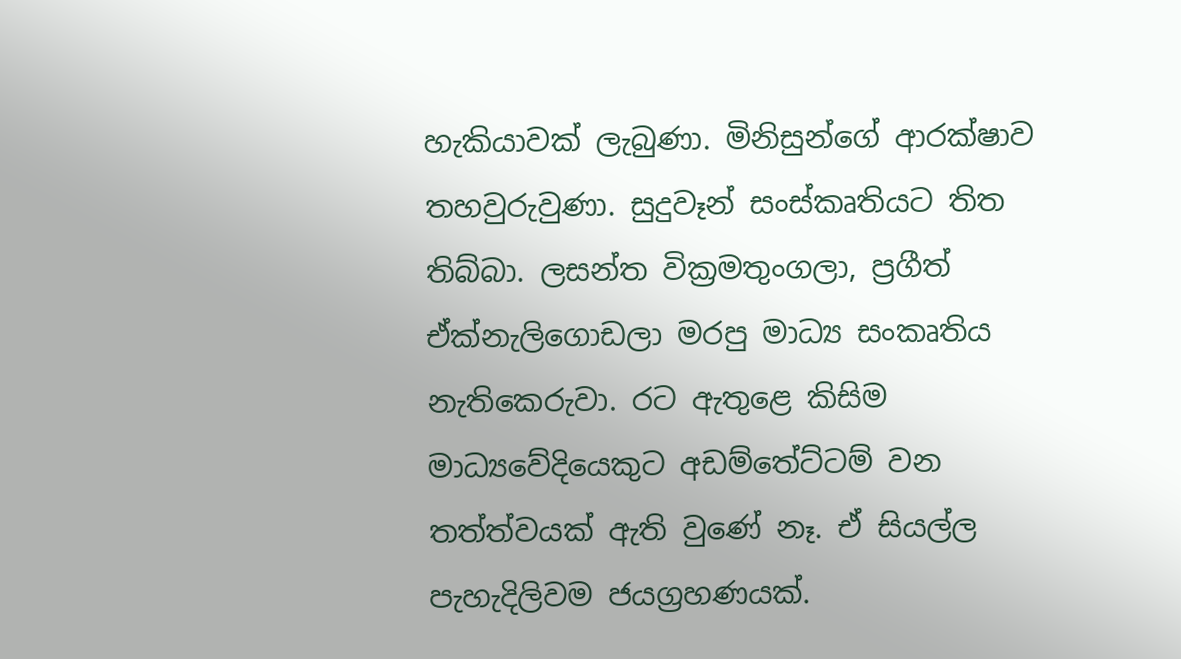හැකියාවක් ලැබුණා. මිනිසුන්ගේ ආරක්ෂාව තහවුරුවුණා. සුදුවෑන් සංස්කෘතියට තිත තිබ්බා. ලසන්ත වික්‍රමතුංගලා, ප්‍රගීත් ඒක්නැලිගොඩලා මරපු මාධ්‍ය සංකෘතිය නැතිකෙරුවා. රට ඇතුළෙ කිසිම මාධ්‍යවේදියෙකුට අඩම්තේට්ටම් වන තත්ත්වයක් ඇති වුණේ නෑ. ඒ සියල්ල පැහැදිලිවම ජයග්‍රහණයක්.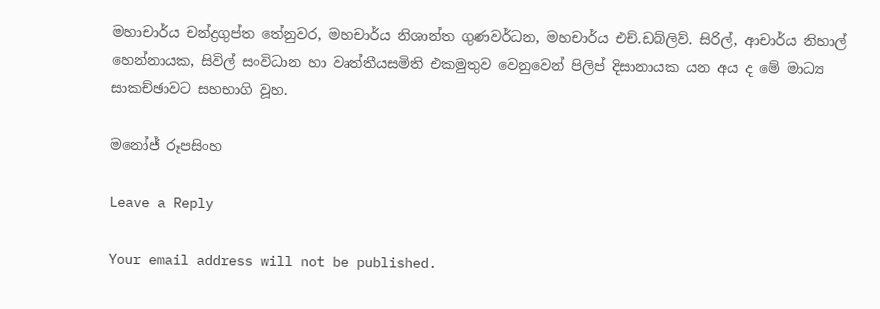මහාචාර්ය චන්ද්‍රගුප්ත තේනුවර, මහචාර්ය නිශාන්ත ගුණවර්ධන, මහචාර්ය එච්.ඩබ්ලිව්. සිරිල්, ආචාර්ය නිහාල් හෙන්නායක, සිවිල් සංවිධාන හා වෘත්තීයසමිති එකමුතුව වෙනුවෙන් පිලිප් දිසානායක යන අය ද මේ මාධ්‍ය සාකච්ඡාවට සහභාගි වූහ.

මනෝජ් රූපසිංහ

Leave a Reply

Your email address will not be published.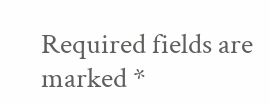Required fields are marked *